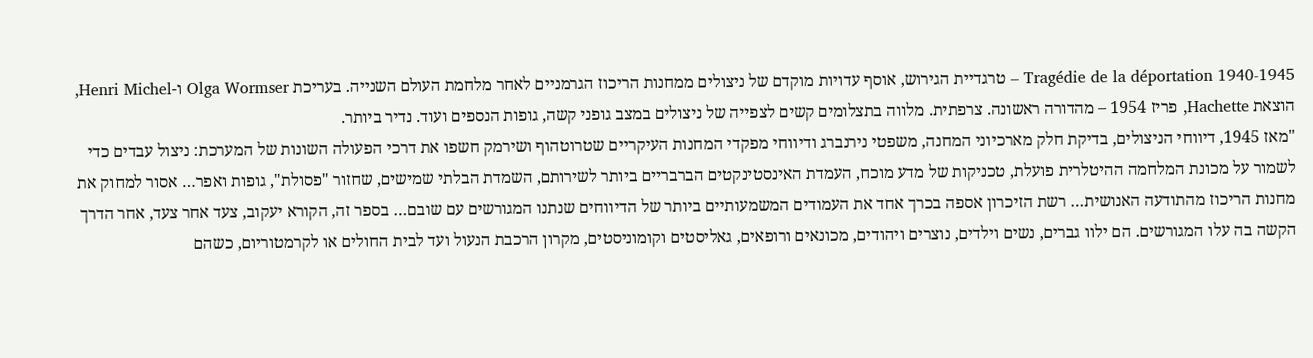Tragédie de la déportation 1940‑1945 – טרגדיית הגירוש, אוסף עדויות מוקדם של ניצולים ממחנות הריכוז הגרמניים לאחר מלחמת העולם השנייה. בעריכת Olga Wormser ו-Henri Michel, הוצאת Hachette, פריז 1954 – מהדורה ראשונה. צרפתית. מלווה בתצלומים קשים לצפייה של ניצולים במצב גופני קשה, גופות הנספים ועוד. נדיר ביותר.
"מאז 1945, דיווחי הניצולים, בדיקת חלק מארכיוני המחנה, משפטי נירנברג ודיווחי מפקדי המחנות העיקריים שטרוטהוף ושירמק חשפו את דרכי הפעולה השונות של המערכת: ניצול עבדים כדי לשמור על מכונת המלחמה ההיטלרית פועלת, טכניקות של מדע מוכח, העמדת האינסטינקטים הברבריים ביותר לשירותם, השמדת הבלתי שמישים, שחזור "פסולת", גופות ואפר… אסור למחוק את מחנות הריכוז מהתודעה האנושית… רשת הזיכרון אספה בכרך אחד את העמודים המשמעותיים ביותר של הדיווחים שנתנו המגורשים עם שובם… בספר זה, הקורא יעקוב, צעד אחר צעד, אחר הדרך הקשה בה עלו המגורשים. הם ילוו גברים, נשים וילדים, נוצרים ויהודים, מכונאים ורופאים, גאליסטים וקומוניסטים, מקרון הרכבת הנעול ועד לבית החולים או לקרמטוריום, כשהם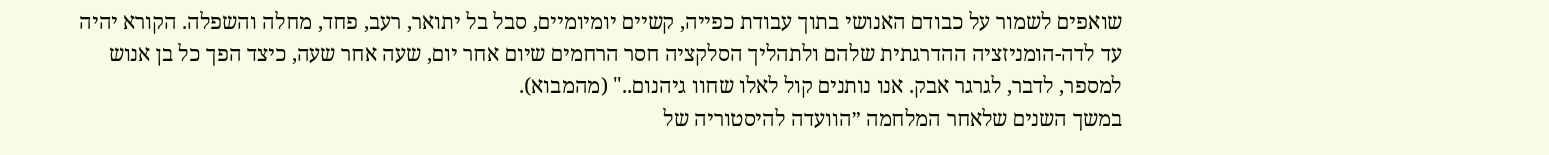שואפים לשמור על כבודם האנושי בתוך עבודת כפייה, קשיים יומיומיים, סבל בל יתואר, רעב, פחד, מחלה והשפלה. הקורא יהיה עד לדה-הומניזציה ההדרגתית שלהם ולתהליך הסלקציה חסר הרחמים שיום אחר יום, שעה אחר שעה, כיצד הפך כל בן אנוש למספר, לדבר, לגרגר אבק. אנו נותנים קול לאלו שחוו גיהנום.." (מהמבוא).
במשך השנים שלאחר המלחמה ״הוועדה להיסטוריה של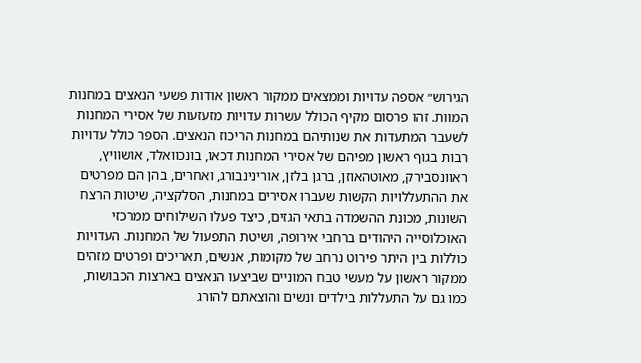הגירוש״ אספה עדויות וממצאים ממקור ראשון אודות פשעי הנאצים במחנות המוות. זהו פרסום מקיף הכולל עשרות עדויות מזעזעות של אסירי המחנות לשעבר המתעדות את שנותיהם במחנות הריכוז הנאצים. הספר כולל עדויות רבות בגוף ראשון מפיהם של אסירי המחנות דכאו, בונכוואלד, אושוויץ, ראוונסבירק, מאוטהאוזן, ברגן בלזן, אורינינבורג, ואחרים, בהן הם מפרטים את ההתעללויות הקשות שעברו אסירים במחנות, הסלקציה, שיטות הרצח השונות, מכונת ההשמדה בתאי הגזים, כיצד פעלו השילוחים ממרכזי האוכלוסייה היהודים ברחבי אירופה, ושיטת התפעול של המחנות. העדויות כוללות בין היתר פירוט נרחב של מקומות, אנשים, תאריכים ופרטים מזהים ממקור ראשון על מעשי טבח המוניים שביצעו הנאצים בארצות הכבושות, כמו גם על התעללות בילדים ונשים והוצאתם להורג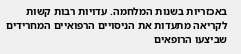באכזריות בשנות המלחמה. עדויות רבות קשות לקריאה מתעדות את הניסויים הרפואיים המחרידים שביצעו הרופאים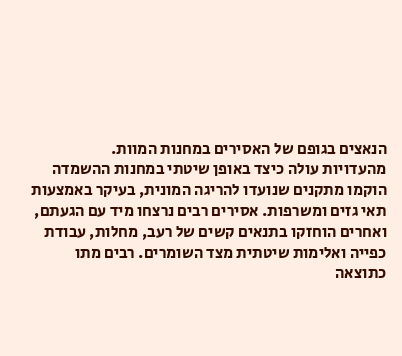הנאצים בגופם של האסירים במחנות המוות.
מהעדויות עולה כיצד באופן שיטתי במחנות ההשמדה הוקמו מתקנים שנועדו להריגה המונית, בעיקר באמצעות תאי גזים ומשרפות. אסירים רבים נרצחו מיד עם הגעתם, ואחרים הוחזקו בתנאים קשים של רעב, מחלות, עבודת כפייה ואלימות שיטתית מצד השומרים. רבים מתו כתוצאה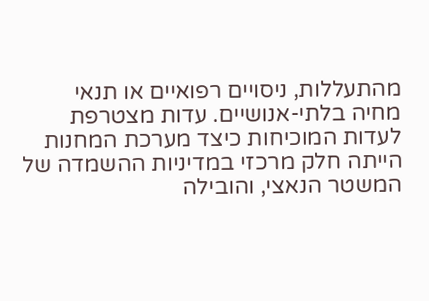מהתעללות, ניסויים רפואיים או תנאי מחיה בלתי-אנושיים. עדות מצטרפת לעדות המוכיחות כיצד מערכת המחנות הייתה חלק מרכזי במדיניות ההשמדה של המשטר הנאצי, והובילה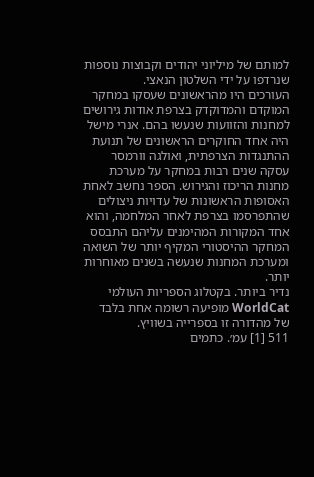למותם של מיליוני יהודים וקבוצות נוספות שנרדפו על ידי השלטון הנאצי.
העורכים היו מהראשונים שעסקו במחקר המוקדם והמדוקדק בצרפת אודות גירושים למחנות והזוועות שנעשו בהם. אנרי מישל היה אחד החוקרים הראשונים של תנועת ההתנגדות הצרפתית, ואולגה וורמסר עסקה שנים רבות במחקר על מערכת מחנות הריכוז והגירוש. הספר נחשב לאחת האסופות הראשונות של עדויות ניצולים שהתפרסמו בצרפת לאחר המלחמה, והוא אחד המקורות המהימנים עליהם התבסס המחקר ההיסטורי המקיף יותר של השואה ומערכת המחנות שנעשה בשנים מאוחרות יותר.
נדיר ביותר. בקטלוג הספריות העולמי WorldCat מופיעה רשומה אחת בלבד של מהדורה זו בספרייה בשוויץ.
511 [1] עמ׳. כתמים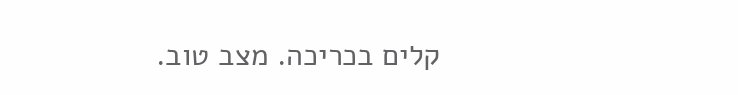קלים בכריכה. מצב טוב.